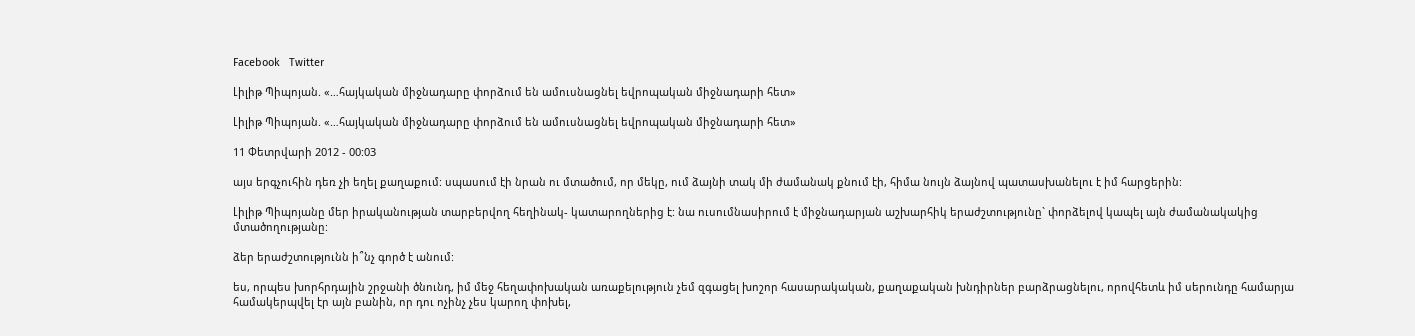Facebook   Twitter

Լիլիթ Պիպոյան. «…հայկական միջնադարը փորձում են ամուսնացնել եվրոպական միջնադարի հետ»

Լիլիթ Պիպոյան. «…հայկական միջնադարը փորձում են ամուսնացնել եվրոպական միջնադարի հետ»

11 Փետրվարի 2012 - 00:03

այս երգչուհին դեռ չի եղել քաղաքում: սպասում էի նրան ու մտածում, որ մեկը, ում ձայնի տակ մի ժամանակ քնում էի, հիմա նույն ձայնով պատասխանելու է իմ հարցերին:

Լիլիթ Պիպոյանը մեր իրականության տարբերվող հեղինակ- կատարողներից է: նա ուսումնասիրում է միջնադարյան աշխարհիկ երաժշտությունը` փորձելով կապել այն ժամանակակից մտածողությանը:

ձեր երաժշտությունն ի՞նչ գործ է անում:

ես, որպես խորհրդային շրջանի ծնունդ, իմ մեջ հեղափոխական առաքելություն չեմ զգացել խոշոր հասարակական, քաղաքական խնդիրներ բարձրացնելու, որովհետև իմ սերունդը համարյա համակերպվել էր այն բանին, որ դու ոչինչ չես կարող փոխել,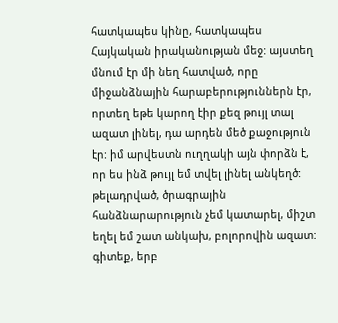հատկապես կինը, հատկապես Հայկական իրականության մեջ: այստեղ մնում էր մի նեղ հատված, որը միջանձնային հարաբերություններն էր, որտեղ եթե կարող էիր քեզ թույլ տալ ազատ լինել, դա արդեն մեծ քաջություն էր: իմ արվեստն ուղղակի այն փորձն է, որ ես ինձ թույլ եմ տվել լինել անկեղծ: թելադրված, ծրագրային հանձնարարություն չեմ կատարել, միշտ եղել եմ շատ անկախ, բոլորովին ազատ:
գիտեք, երբ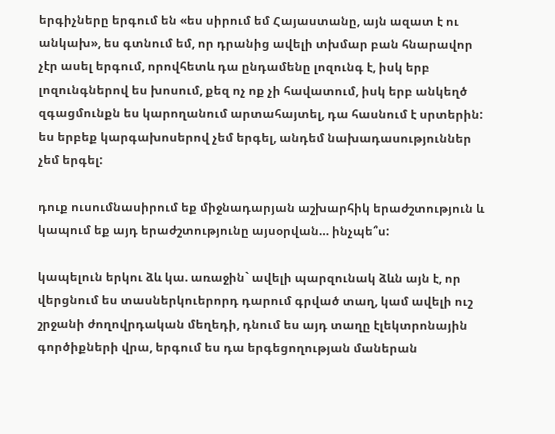երգիչները երգում են «ես սիրում եմ Հայաստանը, այն ազատ է ու անկախ», ես գտնում եմ, որ դրանից ավելի տխմար բան հնարավոր չէր ասել երգում, որովհետև դա ընդամենը լոզունգ է, իսկ երբ լոզունգներով ես խոսում, քեզ ոչ ոք չի հավատում, իսկ երբ անկեղծ զգացմունքն ես կարողանում արտահայտել, դա հասնում է սրտերին: ես երբեք կարգախոսերով չեմ երգել, անդեմ նախադասություններ չեմ երգել:

դուք ուսումնասիրում եք միջնադարյան աշխարհիկ երաժշտություն և կապում եք այդ երաժշտությունը այսօրվան… ինչպե՞ս:

կապելուն երկու ձև կա. առաջին` ավելի պարզունակ ձևն այն է, որ վերցնում ես տասներկուերորդ դարում գրված տաղ, կամ ավելի ուշ շրջանի ժողովրդական մեղեդի, դնում ես այդ տաղը էլեկտրոնային գործիքների վրա, երգում ես դա երգեցողության մաներան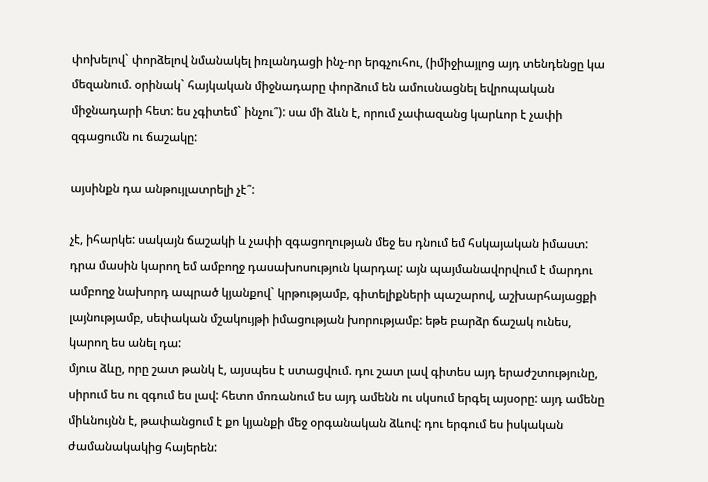փոխելով` փորձելով նմանակել իռլանդացի ինչ-որ երգչուհու, (իմիջիայլոց այդ տենդենցը կա մեզանում. օրինակ` հայկական միջնադարը փորձում են ամուսնացնել եվրոպական միջնադարի հետ: ես չգիտեմ` ինչու՞): սա մի ձևն է, որում չափազանց կարևոր է չափի զգացումն ու ճաշակը:

այսինքն դա անթույլատրելի չէ՞:

չէ, իհարկե: սակայն ճաշակի և չափի զգացողության մեջ ես դնում եմ հսկայական իմաստ: դրա մասին կարող եմ ամբողջ դասախոսություն կարդալ: այն պայմանավորվում է մարդու ամբողջ նախորդ ապրած կյանքով` կրթությամբ, գիտելիքների պաշարով, աշխարհայացքի լայնությամբ, սեփական մշակույթի իմացության խորությամբ: եթե բարձր ճաշակ ունես, կարող ես անել դա:
մյուս ձևը, որը շատ թանկ է, այսպես է ստացվում. դու շատ լավ գիտես այդ երաժշտությունը, սիրում ես ու զգում ես լավ: հետո մոռանում ես այդ ամենն ու սկսում երգել այսօրը: այդ ամենը միևնույնն է, թափանցում է քո կյանքի մեջ օրգանական ձևով: դու երգում ես իսկական ժամանակակից հայերեն: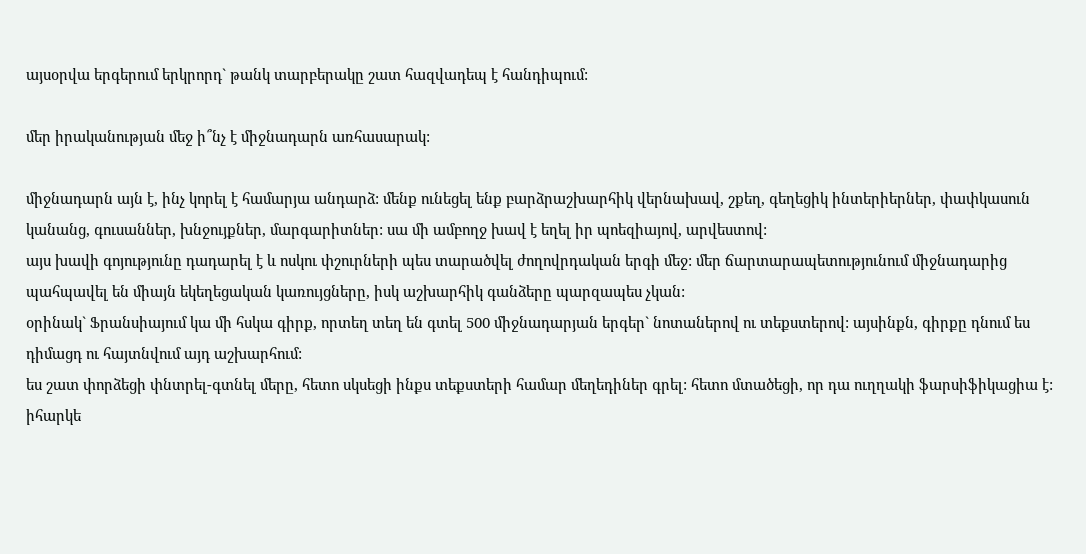այսօրվա երգերում երկրորդ` թանկ տարբերակը շատ հազվադեպ է հանդիպում:

մեր իրականության մեջ ի՞նչ է միջնադարն առհասարակ:

միջնադարն այն է, ինչ կորել է համարյա անդարձ: մենք ունեցել ենք բարձրաշխարհիկ վերնախավ, շքեղ, գեղեցիկ ինտերիերներ, փափկասուն կանանց, գուսաններ, խնջույքներ, մարգարիտներ: սա մի ամբողջ խավ է եղել իր պոեզիայով, արվեստով:
այս խավի գոյությունը դադարել է և ոսկու փշուրների պես տարածվել ժողովրդական երգի մեջ: մեր ճարտարապետությունում միջնադարից պահպավել են միայն եկեղեցական կառույցները, իսկ աշխարհիկ գանձերը պարզապես չկան:
օրինակ` Ֆրանսիայում կա մի հսկա գիրք, որտեղ տեղ են գտել 500 միջնադարյան երգեր` նոտաներով ու տեքստերով: այսինքն, գիրքը դնում ես դիմացդ ու հայտնվում այդ աշխարհում:
ես շատ փորձեցի փնտրել-գտնել մերը, հետո սկսեցի ինքս տեքստերի համար մեղեդիներ գրել: հետո մտածեցի, որ դա ուղղակի ֆարսիֆիկացիա է: իհարկե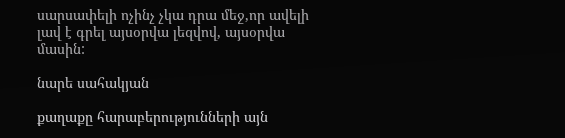սարսափելի ոչինչ չկա դրա մեջ,որ ավելի լավ է գրել այսօրվա լեզվով, այսօրվա մասին:

նարե սահակյան

քաղաքը հարաբերությունների այն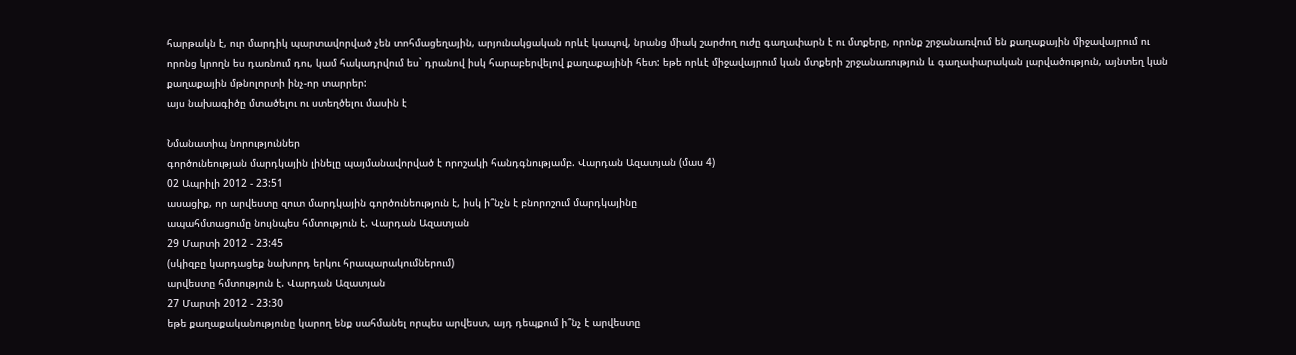հարթակն է, ուր մարդիկ պարտավորված չեն տոհմացեղային, արյունակցական որևէ կապով, նրանց միակ շարժող ուժը գաղափարն է ու մտքերը, որոնք շրջանառվում են քաղաքային միջավայրում ու որոնց կրողն ես դառնում դու, կամ հակադրվում ես` դրանով իսկ հարաբերվելով քաղաքայինի հետ: եթե որևէ միջավայրում կան մտքերի շրջանառություն և գաղափարական լարվածություն, այնտեղ կան քաղաքային մթնոլորտի ինչ-որ տարրեր:
այս նախագիծը մտածելու ու ստեղծելու մասին է

Նմանատիպ նորություններ
գործունեության մարդկային լինելը պայմանավորված է որոշակի հանդգնությամբ. Վարդան Ազատյան (մաս 4)
02 Ապրիլի 2012 - 23:51
ասացիք, որ արվեստը զուտ մարդկային գործունեություն է, իսկ ի՞նչն է բնորոշում մարդկայինը
ապահմտացումը նույնպես հմտություն է. Վարդան Ազատյան
29 Մարտի 2012 - 23:45
(սկիզբը կարդացեք նախորդ երկու հրապարակումներում)
արվեստը հմտություն է. Վարդան Ազատյան
27 Մարտի 2012 - 23:30
եթե քաղաքականությունը կարող ենք սահմանել որպես արվեստ, այդ դեպքում ի՞նչ է արվեստը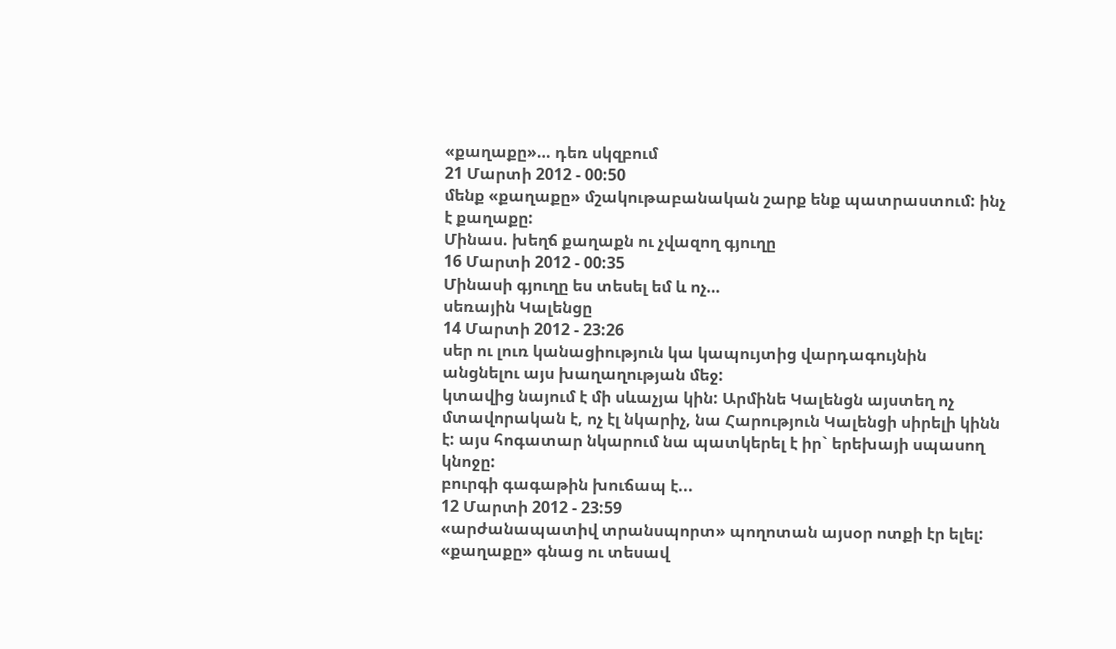«քաղաքը»… դեռ սկզբում
21 Մարտի 2012 - 00:50
մենք «քաղաքը» մշակութաբանական շարք ենք պատրաստում: ինչ է քաղաքը:
Մինաս. խեղճ քաղաքն ու չվազող գյուղը
16 Մարտի 2012 - 00:35
Մինասի գյուղը ես տեսել եմ և ոչ…
սեռային Կալենցը
14 Մարտի 2012 - 23:26
սեր ու լուռ կանացիություն կա կապույտից վարդագույնին անցնելու այս խաղաղության մեջ:
կտավից նայում է մի սևաչյա կին: Արմինե Կալենցն այստեղ ոչ մտավորական է, ոչ էլ նկարիչ, նա Հարություն Կալենցի սիրելի կինն է: այս հոգատար նկարում նա պատկերել է իր` երեխայի սպասող կնոջը:
բուրգի գագաթին խուճապ է...
12 Մարտի 2012 - 23:59
«արժանապատիվ տրանսպորտ» պողոտան այսօր ոտքի էր ելել: «քաղաքը» գնաց ու տեսավ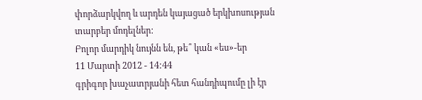փորձարկվող և արդեն կայացած երկխոսության տարբեր մոդելներ:
Բոլոր մարդիկ նույնն են, թե՞ կան «ես»-եր
11 Մարտի 2012 - 14:44
գրիգոր խաչատրյանի հետ հանդիպումը լի էր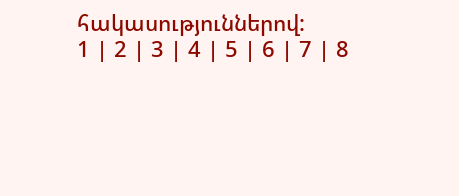հակասություններով:
1 | 2 | 3 | 4 | 5 | 6 | 7 | 8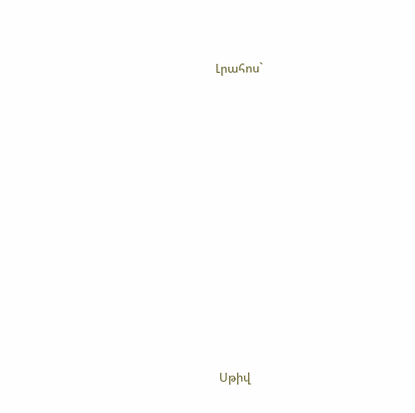Լրահոս`











Սթիվ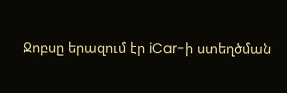Ջոբսը երազում էր iCar-ի ստեղծման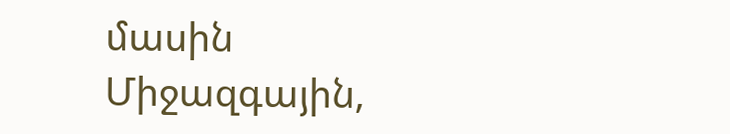մասին
Միջազգային,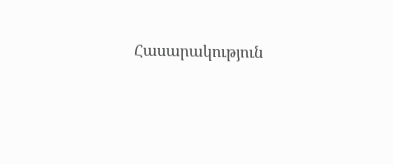Հասարակություն